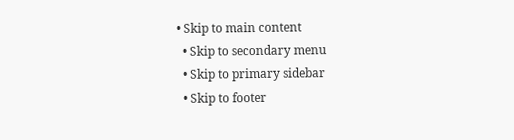• Skip to main content
  • Skip to secondary menu
  • Skip to primary sidebar
  • Skip to footer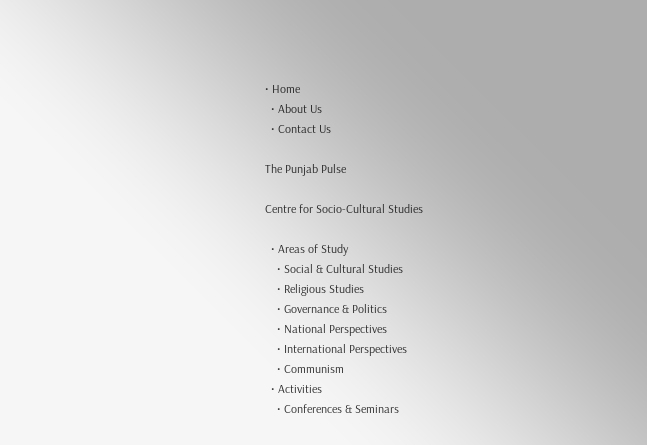• Home
  • About Us
  • Contact Us

The Punjab Pulse

Centre for Socio-Cultural Studies

  • Areas of Study
    • Social & Cultural Studies
    • Religious Studies
    • Governance & Politics
    • National Perspectives
    • International Perspectives
    • Communism
  • Activities
    • Conferences & Seminars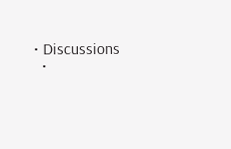• Discussions
  •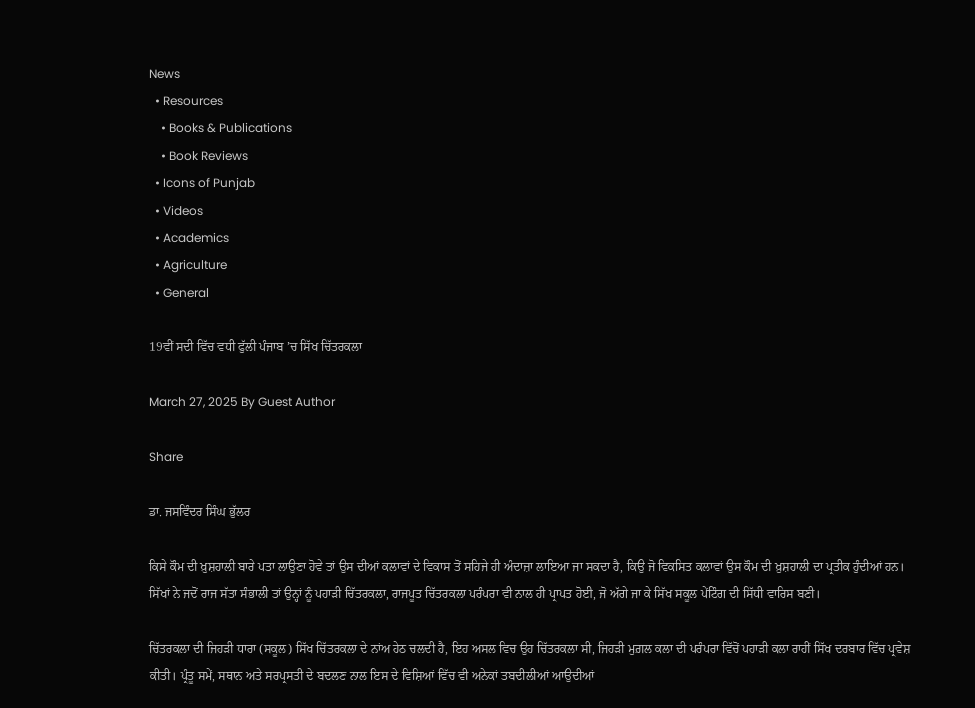News
  • Resources
    • Books & Publications
    • Book Reviews
  • Icons of Punjab
  • Videos
  • Academics
  • Agriculture
  • General

19ਵੀਂ ਸਦੀ ਵਿੱਚ ਵਧੀ ਫੁੱਲੀ ਪੰਜਾਬ ’ਚ ਸਿੱਖ ਚਿੱਤਰਕਲਾ

March 27, 2025 By Guest Author

Share

ਡਾ. ਜਸਵਿੰਦਰ ਸਿੰਘ ਭੁੱਲਰ

ਕਿਸੇ ਕੌਮ ਦੀ ਖ਼ੁਸ਼ਹਾਲੀ ਬਾਰੇ ਪਤਾ ਲਾਉਣਾ ਹੋਵੇ ਤਾਂ ਉਸ ਦੀਆਂ ਕਲਾਵਾਂ ਦੇ ਵਿਕਾਸ ਤੋਂ ਸਹਿਜੇ ਹੀ ਅੰਦਾਜ਼ਾ ਲਾਇਆ ਜਾ ਸਕਦਾ ਹੈ, ਕਿਉ ਜੋ ਵਿਕਸਿਤ ਕਲਾਵਾਂ ਉਸ ਕੌਮ ਦੀ ਖ਼ੁਸ਼ਹਾਲੀ ਦਾ ਪ੍ਰਤੀਕ ਹੁੰਦੀਆਂ ਹਨ। ਸਿੱਖਾਂ ਨੇ ਜਦੋਂ ਰਾਜ ਸੱਤਾ ਸੰਭਾਲੀ ਤਾਂ ਉਨ੍ਹਾਂ ਨੂੰ ਪਹਾੜੀ ਚਿੱਤਰਕਲਾ, ਰਾਜਪੂਤ ਚਿੱਤਰਕਲਾ ਪਰੰਪਰਾ ਵੀ ਨਾਲ ਹੀ ਪ੍ਰਾਪਤ ਹੋਈ, ਜੋ ਅੱਗੇ ਜਾ ਕੇ ਸਿੱਖ ਸਕੂਲ ਪੇਂਟਿੰਗ ਦੀ ਸਿੱਧੀ ਵਾਰਿਸ ਬਣੀ।

ਚਿੱਤਰਕਲਾ ਦੀ ਜਿਹੜੀ ਧਾਰਾ (ਸਕੂਲ) ਸਿੱਖ ਚਿੱਤਰਕਲਾ ਦੇ ਨਾਂਅ ਹੇਠ ਚਲਦੀ ਹੈ, ਇਹ ਅਸਲ ਵਿਚ ਉਹ ਚਿੱਤਰਕਲਾ ਸੀ, ਜਿਹੜੀ ਮੁਗ਼ਲ ਕਲਾ ਦੀ ਪਰੰਪਰਾ ਵਿੱਚੋਂ ਪਹਾੜੀ ਕਲਾ ਰਾਹੀਂ ਸਿੱਖ ਦਰਬਾਰ ਵਿੱਚ ਪ੍ਰਵੇਸ਼ ਕੀਤੀ। ਪ੍ਰੰਤੂ ਸਮੇਂ, ਸਥਾਨ ਅਤੇ ਸਰਪ੍ਰਸਤੀ ਦੇ ਬਦਲਣ ਨਾਲ ਇਸ ਦੇ ਵਿਸ਼ਿਆਂ ਵਿੱਚ ਵੀ ਅਨੇਕਾਂ ਤਬਦੀਲੀਆਂ ਆਉਦੀਆਂ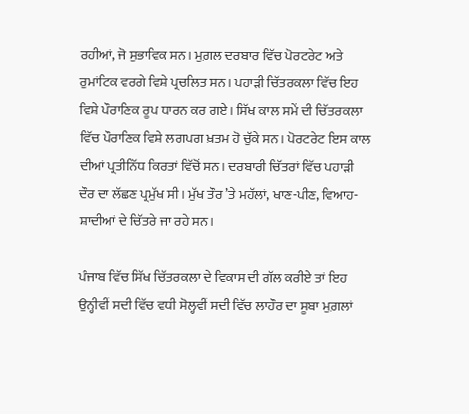ਰਹੀਆਂ, ਜੋ ਸੁਭਾਵਿਕ ਸਨ। ਮੁਗ਼ਲ ਦਰਬਾਰ ਵਿੱਚ ਪੋਰਟਰੇਟ ਅਤੇ ਰੁਮਾਂਟਿਕ ਵਰਗੇ ਵਿਸ਼ੇ ਪ੍ਰਚਲਿਤ ਸਨ। ਪਹਾੜੀ ਚਿੱਤਰਕਲਾ ਵਿੱਚ ਇਹ ਵਿਸ਼ੇ ਪੌਰਾਣਿਕ ਰੂਪ ਧਾਰਨ ਕਰ ਗਏ। ਸਿੱਖ ਕਾਲ ਸਮੇਂ ਦੀ ਚਿੱਤਰਕਲਾ ਵਿੱਚ ਪੌਰਾਣਿਕ ਵਿਸ਼ੇ ਲਗਪਗ ਖ਼ਤਮ ਹੋ ਚੁੱਕੇ ਸਨ। ਪੋਰਟਰੇਟ ਇਸ ਕਾਲ ਦੀਆਂ ਪ੍ਰਤੀਨਿੱਧ ਕਿਰਤਾਂ ਵਿੱਚੋਂ ਸਨ। ਦਰਬਾਰੀ ਚਿੱਤਰਾਂ ਵਿੱਚ ਪਹਾੜੀ ਦੌਰ ਦਾ ਲੱਛਣ ਪ੍ਰਮੁੱਖ ਸੀ। ਮੁੱਖ ਤੌਰ ’ਤੇ ਮਹੱਲਾਂ, ਖਾਣ-ਪੀਣ, ਵਿਆਹ-ਸ਼ਾਦੀਆਂ ਦੇ ਚਿੱਤਰੇ ਜਾ ਰਹੇ ਸਨ।

ਪੰਜਾਬ ਵਿੱਚ ਸਿੱਖ ਚਿੱਤਰਕਲਾ ਦੇ ਵਿਕਾਸ ਦੀ ਗੱਲ ਕਰੀਏ ਤਾਂ ਇਹ ਉਨ੍ਹੀਵੀਂ ਸਦੀ ਵਿੱਚ ਵਧੀ ਸੋਲ੍ਹਵੀਂ ਸਦੀ ਵਿੱਚ ਲਾਹੌਰ ਦਾ ਸੂਬਾ ਮੁਗ਼ਲਾਂ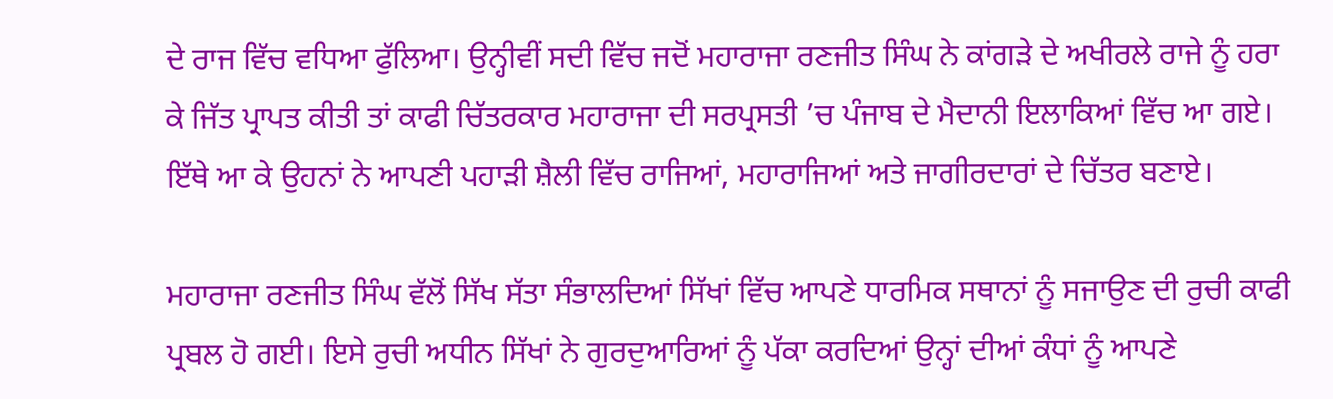ਦੇ ਰਾਜ ਵਿੱਚ ਵਧਿਆ ਫੁੱਲਿਆ। ਉਨ੍ਹੀਵੀਂ ਸਦੀ ਵਿੱਚ ਜਦੋਂ ਮਹਾਰਾਜਾ ਰਣਜੀਤ ਸਿੰਘ ਨੇ ਕਾਂਗੜੇ ਦੇ ਅਖੀਰਲੇ ਰਾਜੇ ਨੂੰ ਹਰਾ ਕੇ ਜਿੱਤ ਪ੍ਰਾਪਤ ਕੀਤੀ ਤਾਂ ਕਾਫੀ ਚਿੱਤਰਕਾਰ ਮਹਾਰਾਜਾ ਦੀ ਸਰਪ੍ਰਸਤੀ ’ਚ ਪੰਜਾਬ ਦੇ ਮੈਦਾਨੀ ਇਲਾਕਿਆਂ ਵਿੱਚ ਆ ਗਏ। ਇੱਥੇ ਆ ਕੇ ਉਹਨਾਂ ਨੇ ਆਪਣੀ ਪਹਾੜੀ ਸ਼ੈਲੀ ਵਿੱਚ ਰਾਜਿਆਂ, ਮਹਾਰਾਜਿਆਂ ਅਤੇ ਜਾਗੀਰਦਾਰਾਂ ਦੇ ਚਿੱਤਰ ਬਣਾਏ।

ਮਹਾਰਾਜਾ ਰਣਜੀਤ ਸਿੰਘ ਵੱਲੋਂ ਸਿੱਖ ਸੱਤਾ ਸੰਭਾਲਦਿਆਂ ਸਿੱਖਾਂ ਵਿੱਚ ਆਪਣੇ ਧਾਰਮਿਕ ਸਥਾਨਾਂ ਨੂੰ ਸਜਾਉਣ ਦੀ ਰੁਚੀ ਕਾਫੀ ਪ੍ਰਬਲ ਹੋ ਗਈ। ਇਸੇ ਰੁਚੀ ਅਧੀਨ ਸਿੱਖਾਂ ਨੇ ਗੁਰਦੁਆਰਿਆਂ ਨੂੰ ਪੱਕਾ ਕਰਦਿਆਂ ਉਨ੍ਹਾਂ ਦੀਆਂ ਕੰਧਾਂ ਨੂੰ ਆਪਣੇ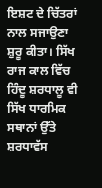ਇਸ਼ਟ ਦੇ ਚਿੱਤਰਾਂ ਨਾਲ ਸਜਾਉਣਾ ਸ਼ੁਰੂ ਕੀਤਾ। ਸਿੱਖ ਰਾਜ ਕਾਲ ਵਿੱਚ ਹਿੰਦੂ ਸ਼ਰਧਾਲੂ ਵੀ ਸਿੱਖ ਧਾਰਮਿਕ ਸਥਾਨਾਂ ਉੱਤੇ ਸ਼ਰਧਾਵੱਸ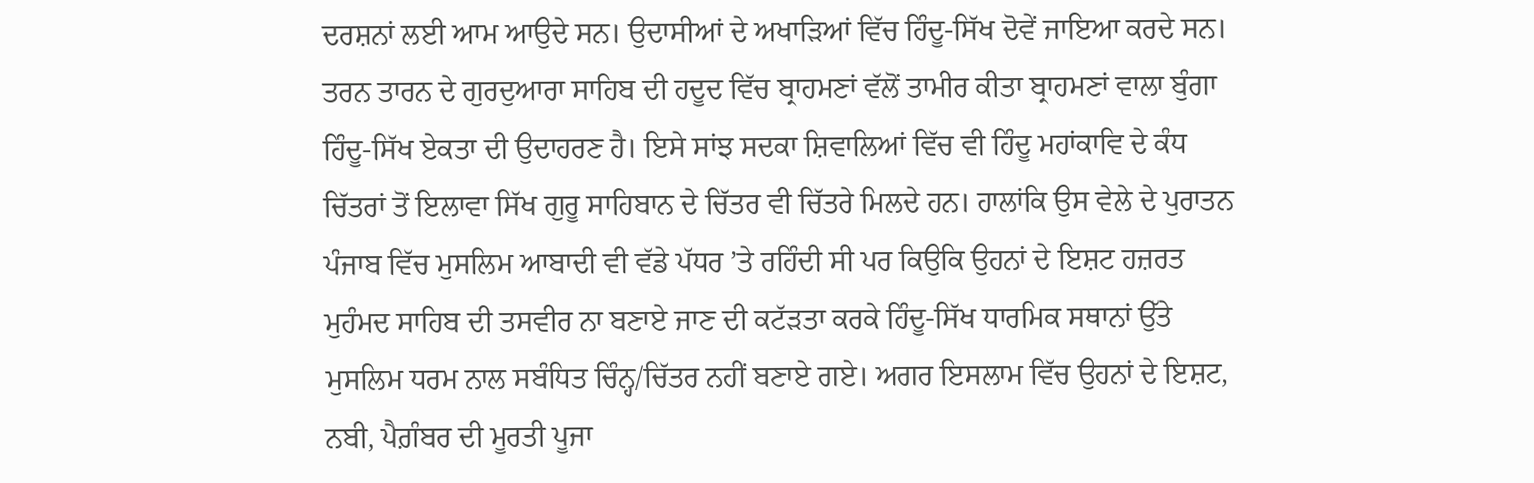ਦਰਸ਼ਨਾਂ ਲਈ ਆਮ ਆਉਦੇ ਸਨ। ਉਦਾਸੀਆਂ ਦੇ ਅਖਾੜਿਆਂ ਵਿੱਚ ਹਿੰਦੂ-ਸਿੱਖ ਦੋਵੇਂ ਜਾਇਆ ਕਰਦੇ ਸਨ। ਤਰਨ ਤਾਰਨ ਦੇ ਗੁਰਦੁਆਰਾ ਸਾਹਿਬ ਦੀ ਹਦੂਦ ਵਿੱਚ ਬ੍ਰਾਹਮਣਾਂ ਵੱਲੋਂ ਤਾਮੀਰ ਕੀਤਾ ਬ੍ਰਾਹਮਣਾਂ ਵਾਲਾ ਬੁੰਗਾ ਹਿੰਦੂ-ਸਿੱਖ ਏਕਤਾ ਦੀ ਉਦਾਹਰਣ ਹੈ। ਇਸੇ ਸਾਂਝ ਸਦਕਾ ਸ਼ਿਵਾਲਿਆਂ ਵਿੱਚ ਵੀ ਹਿੰਦੂ ਮਹਾਂਕਾਵਿ ਦੇ ਕੰਧ ਚਿੱਤਰਾਂ ਤੋਂ ਇਲਾਵਾ ਸਿੱਖ ਗੁਰੂ ਸਾਹਿਬਾਨ ਦੇ ਚਿੱਤਰ ਵੀ ਚਿੱਤਰੇ ਮਿਲਦੇ ਹਨ। ਹਾਲਾਂਕਿ ਉਸ ਵੇਲੇ ਦੇ ਪੁਰਾਤਨ ਪੰਜਾਬ ਵਿੱਚ ਮੁਸਲਿਮ ਆਬਾਦੀ ਵੀ ਵੱਡੇ ਪੱਧਰ ’ਤੇ ਰਹਿੰਦੀ ਸੀ ਪਰ ਕਿਉਕਿ ਉਹਨਾਂ ਦੇ ਇਸ਼ਟ ਹਜ਼ਰਤ ਮੁਹੰਮਦ ਸਾਹਿਬ ਦੀ ਤਸਵੀਰ ਨਾ ਬਣਾਏ ਜਾਣ ਦੀ ਕਟੱੜਤਾ ਕਰਕੇ ਹਿੰਦੂ-ਸਿੱਖ ਧਾਰਮਿਕ ਸਥਾਨਾਂ ਉੱਤੇ ਮੁਸਲਿਮ ਧਰਮ ਨਾਲ ਸਬੰਧਿਤ ਚਿੰਨ੍ਹ/ਚਿੱਤਰ ਨਹੀਂ ਬਣਾਏ ਗਏ। ਅਗਰ ਇਸਲਾਮ ਵਿੱਚ ਉਹਨਾਂ ਦੇ ਇਸ਼ਟ, ਨਬੀ, ਪੈਗ਼ੰਬਰ ਦੀ ਮੂਰਤੀ ਪੂਜਾ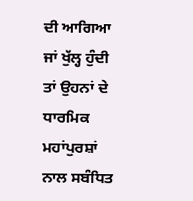ਦੀ ਆਗਿਆ ਜਾਂ ਖੁੱਲ੍ਹ ਹੁੰਦੀ ਤਾਂ ਉਹਨਾਂ ਦੇ ਧਾਰਮਿਕ ਮਹਾਂਪੁਰਸ਼ਾਂ ਨਾਲ ਸਬੰਧਿਤ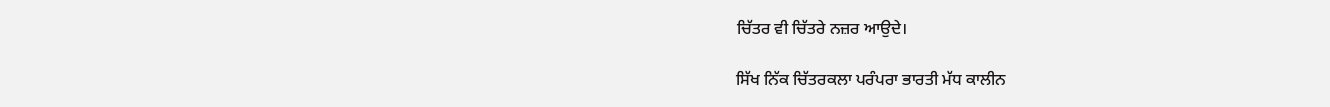ਚਿੱਤਰ ਵੀ ਚਿੱਤਰੇ ਨਜ਼ਰ ਆਉਦੇ।

ਸਿੱਖ ਨਿੱਕ ਚਿੱਤਰਕਲਾ ਪਰੰਪਰਾ ਭਾਰਤੀ ਮੱਧ ਕਾਲੀਨ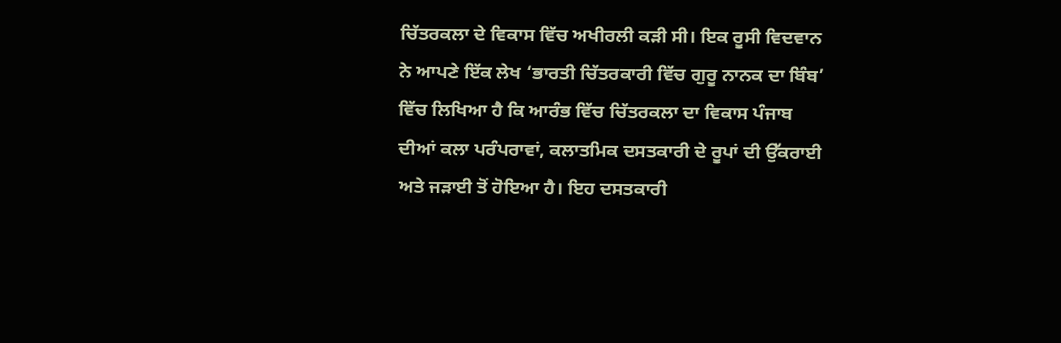ਚਿੱਤਰਕਲਾ ਦੇ ਵਿਕਾਸ ਵਿੱਚ ਅਖੀਰਲੀ ਕੜੀ ਸੀ। ਇਕ ਰੂਸੀ ਵਿਦਵਾਨ ਨੇ ਆਪਣੇ ਇੱਕ ਲੇਖ ‘ਭਾਰਤੀ ਚਿੱਤਰਕਾਰੀ ਵਿੱਚ ਗੁਰੂ ਨਾਨਕ ਦਾ ਬਿੰਬ’ ਵਿੱਚ ਲਿਖਿਆ ਹੈ ਕਿ ਆਰੰਭ ਵਿੱਚ ਚਿੱਤਰਕਲਾ ਦਾ ਵਿਕਾਸ ਪੰਜਾਬ ਦੀਆਂ ਕਲਾ ਪਰੰਪਰਾਵਾਂ, ਕਲਾਤਮਿਕ ਦਸਤਕਾਰੀ ਦੇ ਰੂਪਾਂ ਦੀ ਉੱਕਰਾਈ ਅਤੇ ਜੜਾਈ ਤੋਂ ਹੋਇਆ ਹੈ। ਇਹ ਦਸਤਕਾਰੀ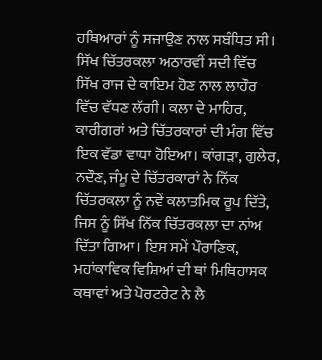ਹਥਿਆਰਾਂ ਨੂੰ ਸਜਾਉਣ ਨਾਲ ਸਬੰਧਿਤ ਸੀ। ਸਿੱਖ ਚਿੱਤਰਕਲਾ ਅਠਾਰਵੀਂ ਸਦੀ ਵਿੱਚ ਸਿੱਖ ਰਾਜ ਦੇ ਕਾਇਮ ਹੋਣ ਨਾਲ ਲਾਹੌਰ ਵਿੱਚ ਵੱਧਣ ਲੱਗੀ। ਕਲਾ ਦੇ ਮਾਹਿਰ, ਕਾਰੀਗਰਾਂ ਅਤੇ ਚਿੱਤਰਕਾਰਾਂ ਦੀ ਮੰਗ ਵਿੱਚ ਇਕ ਵੱਡਾ ਵਾਧਾ ਹੋਇਆ। ਕਾਂਗੜਾ, ਗੁਲੇਰ, ਨਦੌਣ, ਜੰਮੂ ਦੇ ਚਿੱਤਰਕਾਰਾਂ ਨੇ ਨਿੱਕ ਚਿੱਤਰਕਲਾ ਨੂੰ ਨਵੇਂ ਕਲਾਤਮਿਕ ਰੂਪ ਦਿੱਤੇ, ਜਿਸ ਨੂੰ ਸਿੱਖ ਨਿੱਕ ਚਿੱਤਰਕਲਾ ਦਾ ਨਾਂਅ ਦਿੱਤਾ ਗਿਆ। ਇਸ ਸਮੇਂ ਪੌਰਾਣਿਕ, ਮਹਾਂਕਾਵਿਕ ਵਿਸ਼ਿਆਂ ਦੀ ਥਾਂ ਮਿਥਿਹਾਸਕ ਕਥਾਵਾਂ ਅਤੇ ਪੋਰਟਰੇਟ ਨੇ ਲੈ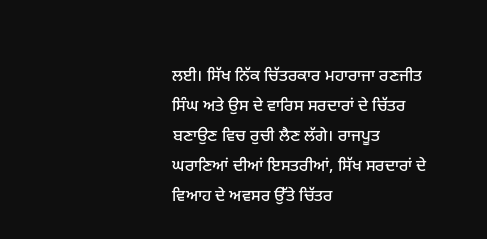ਲਈ। ਸਿੱਖ ਨਿੱਕ ਚਿੱਤਰਕਾਰ ਮਹਾਰਾਜਾ ਰਣਜੀਤ ਸਿੰਘ ਅਤੇ ਉਸ ਦੇ ਵਾਰਿਸ ਸਰਦਾਰਾਂ ਦੇ ਚਿੱਤਰ ਬਣਾਉਣ ਵਿਚ ਰੁਚੀ ਲੈਣ ਲੱਗੇ। ਰਾਜਪੂਤ ਘਰਾਣਿਆਂ ਦੀਆਂ ਇਸਤਰੀਆਂ, ਸਿੱਖ ਸਰਦਾਰਾਂ ਦੇ ਵਿਆਹ ਦੇ ਅਵਸਰ ਉੱਤੇ ਚਿੱਤਰ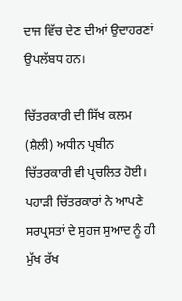ਦਾਜ ਵਿੱਚ ਦੇਣ ਦੀਆਂ ਉਦਾਹਰਣਾਂ ਉਪਲੱਬਧ ਹਨ।

ਚਿੱਤਰਕਾਰੀ ਦੀ ਸਿੱਖ ਕਲਮ (ਸ਼ੈਲੀ) ਅਧੀਨ ਪ੍ਰਬੀਨ ਚਿੱਤਰਕਾਰੀ ਵੀ ਪ੍ਰਚਲਿਤ ਹੋਈ। ਪਹਾੜੀ ਚਿੱਤਰਕਾਰਾਂ ਨੇ ਆਪਣੇ ਸਰਪ੍ਰਸਤਾਂ ਦੇ ਸੁਹਜ ਸੁਆਦ ਨੂੰ ਹੀ ਮੁੱਖ ਰੱਖ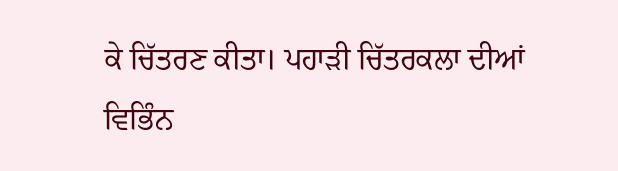ਕੇ ਚਿੱਤਰਣ ਕੀਤਾ। ਪਹਾੜੀ ਚਿੱਤਰਕਲਾ ਦੀਆਂ ਵਿਭਿੰਨ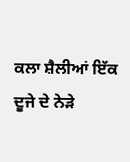ਕਲਾ ਸ਼ੈਲੀਆਂ ਇੱਕ ਦੂਜੇ ਦੇ ਨੇੜੇ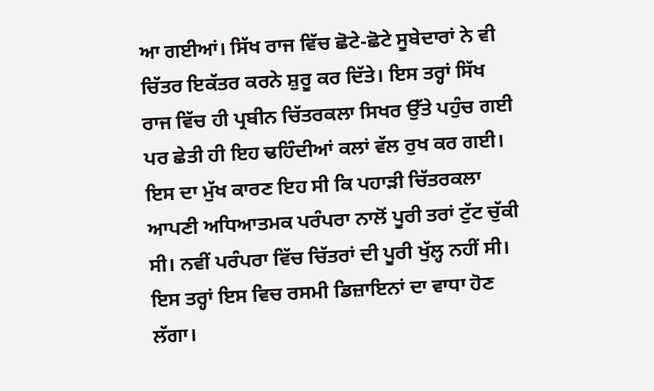ਆ ਗਈਆਂ। ਸਿੱਖ ਰਾਜ ਵਿੱਚ ਛੋਟੇ-ਛੋਟੇ ਸੂਬੇਦਾਰਾਂ ਨੇ ਵੀ ਚਿੱਤਰ ਇਕੱਤਰ ਕਰਨੇ ਸ਼ੁਰੂ ਕਰ ਦਿੱਤੇ। ਇਸ ਤਰ੍ਹਾਂ ਸਿੱਖ ਰਾਜ ਵਿੱਚ ਹੀ ਪ੍ਰਬੀਨ ਚਿੱਤਰਕਲਾ ਸਿਖਰ ਉੱਤੇ ਪਹੁੰਚ ਗਈ ਪਰ ਛੇਤੀ ਹੀ ਇਹ ਢਹਿੰਦੀਆਂ ਕਲਾਂ ਵੱਲ ਰੁਖ ਕਰ ਗਈ। ਇਸ ਦਾ ਮੁੱਖ ਕਾਰਣ ਇਹ ਸੀ ਕਿ ਪਹਾੜੀ ਚਿੱਤਰਕਲਾ ਆਪਣੀ ਅਧਿਆਤਮਕ ਪਰੰਪਰਾ ਨਾਲੋਂ ਪੂਰੀ ਤਰਾਂ ਟੁੱਟ ਚੁੱਕੀ ਸੀ। ਨਵੀਂ ਪਰੰਪਰਾ ਵਿੱਚ ਚਿੱਤਰਾਂ ਦੀ ਪੂਰੀ ਖੁੱਲ੍ਹ ਨਹੀਂ ਸੀ। ਇਸ ਤਰ੍ਹਾਂ ਇਸ ਵਿਚ ਰਸਮੀ ਡਿਜ਼ਾਇਨਾਂ ਦਾ ਵਾਧਾ ਹੋਣ ਲੱਗਾ।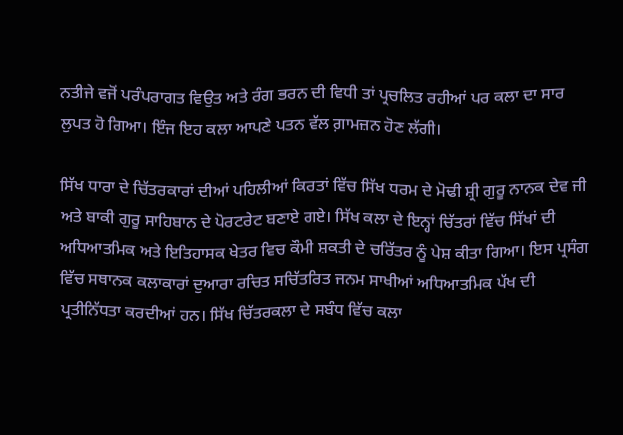ਨਤੀਜੇ ਵਜੋਂ ਪਰੰਪਰਾਗਤ ਵਿਉਤ ਅਤੇ ਰੰਗ ਭਰਨ ਦੀ ਵਿਧੀ ਤਾਂ ਪ੍ਰਚਲਿਤ ਰਹੀਆਂ ਪਰ ਕਲਾ ਦਾ ਸਾਰ ਲੁਪਤ ਹੋ ਗਿਆ। ਇੰਜ ਇਹ ਕਲਾ ਆਪਣੇ ਪਤਨ ਵੱਲ ਗ਼ਾਮਜ਼ਨ ਹੋਣ ਲੱਗੀ।

ਸਿੱਖ ਧਾਰਾ ਦੇ ਚਿੱਤਰਕਾਰਾਂ ਦੀਆਂ ਪਹਿਲੀਆਂ ਕਿਰਤਾਂ ਵਿੱਚ ਸਿੱਖ ਧਰਮ ਦੇ ਮੋਢੀ ਸ਼੍ਰੀ ਗੁਰੂ ਨਾਨਕ ਦੇਵ ਜੀ ਅਤੇ ਬਾਕੀ ਗੁਰੂ ਸਾਹਿਬਾਨ ਦੇ ਪੋਰਟਰੇਟ ਬਣਾਏ ਗਏ। ਸਿੱਖ ਕਲਾ ਦੇ ਇਨ੍ਹਾਂ ਚਿੱਤਰਾਂ ਵਿੱਚ ਸਿੱਖਾਂ ਦੀ ਅਧਿਆਤਮਿਕ ਅਤੇ ਇਤਿਹਾਸਕ ਖੇਤਰ ਵਿਚ ਕੌਮੀ ਸ਼ਕਤੀ ਦੇ ਚਰਿੱਤਰ ਨੂੰ ਪੇਸ਼ ਕੀਤਾ ਗਿਆ। ਇਸ ਪ੍ਰਸੰਗ ਵਿੱਚ ਸਥਾਨਕ ਕਲਾਕਾਰਾਂ ਦੁਆਰਾ ਰਚਿਤ ਸਚਿੱਤਰਿਤ ਜਨਮ ਸਾਖੀਆਂ ਅਧਿਆਤਮਿਕ ਪੱਖ ਦੀ ਪ੍ਰਤੀਨਿੱਧਤਾ ਕਰਦੀਆਂ ਹਨ। ਸਿੱਖ ਚਿੱਤਰਕਲਾ ਦੇ ਸਬੰਧ ਵਿੱਚ ਕਲਾ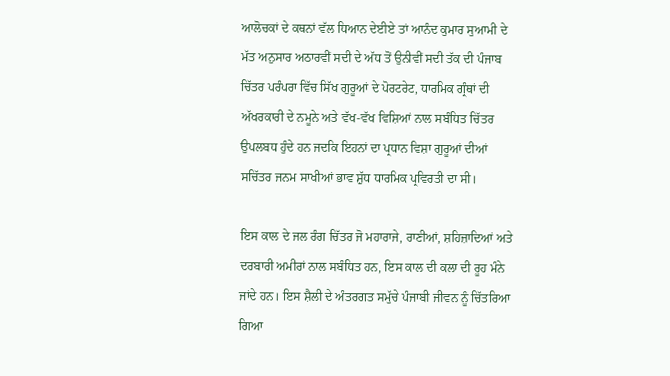ਆਲੋਚਕਾਂ ਦੇ ਕਥਨਾਂ ਵੱਲ ਧਿਆਨ ਦੇਈਏ ਤਾਂ ਆਨੰਦ ਕੁਮਾਰ ਸੁਆਮੀ ਦੇ ਮੱਤ ਅਨੁਸਾਰ ਅਠਾਰਵੀਂ ਸਦੀ ਦੇ ਅੱਧ ਤੋਂ ਉਨੀਵੀਂ ਸਦੀ ਤੱਕ ਦੀ ਪੰਜਾਬ ਚਿੱਤਰ ਪਰੰਪਰਾ ਵਿੱਚ ਸਿੱਖ ਗੁਰੂਆਂ ਦੇ ਪੋਰਟਰੇਟ, ਧਾਰਮਿਕ ਗ੍ਰੰਥਾਂ ਦੀ ਅੱਖਰਕਾਰੀ ਦੇ ਨਮੂਨੇ ਅਤੇ ਵੱਖ-ਵੱਖ ਵਿਸ਼ਿਆਂ ਨਾਲ ਸਬੰਧਿਤ ਚਿੱਤਰ ਉਪਲਬਧ ਹੁੰਦੇ ਹਨ ਜਦਕਿ ਇਹਨਾਂ ਦਾ ਪ੍ਰਧਾਨ ਵਿਸ਼ਾ ਗੁਰੂਆਂ ਦੀਆਂ ਸਚਿੱਤਰ ਜਨਮ ਸਾਖੀਆਂ ਭਾਵ ਸ਼ੁੱਧ ਧਾਰਮਿਕ ਪ੍ਰਵਿਰਤੀ ਦਾ ਸੀ।

ਇਸ ਕਾਲ ਦੇ ਜਲ ਰੰਗ ਚਿੱਤਰ ਜੋ ਮਹਾਰਾਜੇ, ਰਾਣੀਆਂ, ਸ਼ਹਿਜ਼ਾਦਿਆਂ ਅਤੇ ਦਰਬਾਰੀ ਅਮੀਰਾਂ ਨਾਲ ਸਬੰਧਿਤ ਹਨ, ਇਸ ਕਾਲ ਦੀ ਕਲਾ ਦੀ ਰੂਹ ਮੰਨੇ ਜਾਂਦੇ ਹਨ। ਇਸ ਸ਼ੈਲੀ ਦੇ ਅੰਤਰਗਤ ਸਮੁੱਚੇ ਪੰਜਾਬੀ ਜੀਵਨ ਨੂੰ ਚਿੱਤਰਿਆ ਗਿਆ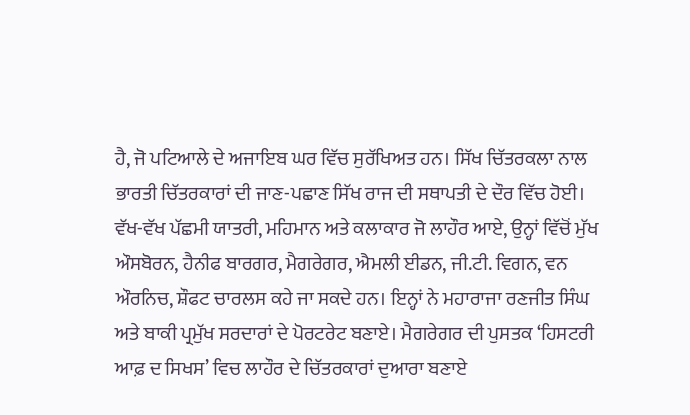ਹੈ, ਜੋ ਪਟਿਆਲੇ ਦੇ ਅਜਾਇਬ ਘਰ ਵਿੱਚ ਸੁਰੱਖਿਅਤ ਹਨ। ਸਿੱਖ ਚਿੱਤਰਕਲਾ ਨਾਲ ਭਾਰਤੀ ਚਿੱਤਰਕਾਰਾਂ ਦੀ ਜਾਣ-ਪਛਾਣ ਸਿੱਖ ਰਾਜ ਦੀ ਸਥਾਪਤੀ ਦੇ ਦੌਰ ਵਿੱਚ ਹੋਈ। ਵੱਖ-ਵੱਖ ਪੱਛਮੀ ਯਾਤਰੀ, ਮਹਿਮਾਨ ਅਤੇ ਕਲਾਕਾਰ ਜੋ ਲਾਹੌਰ ਆਏ, ਉਨ੍ਹਾਂ ਵਿੱਚੋਂ ਮੁੱਖ ਔਸਬੋਰਨ, ਹੈਨੀਫ ਬਾਰਗਰ, ਮੈਗਰੇਗਰ, ਐਮਲੀ ਈਡਨ, ਜੀ.ਟੀ. ਵਿਗਨ, ਵਨ ਔਰਨਿਚ, ਸ਼ੌਫਟ ਚਾਰਲਸ ਕਹੇ ਜਾ ਸਕਦੇ ਹਨ। ਇਨ੍ਹਾਂ ਨੇ ਮਹਾਰਾਜਾ ਰਣਜੀਤ ਸਿੰਘ ਅਤੇ ਬਾਕੀ ਪ੍ਰਮੁੱਖ ਸਰਦਾਰਾਂ ਦੇ ਪੋਰਟਰੇਟ ਬਣਾਏ। ਮੈਗਰੇਗਰ ਦੀ ਪੁਸਤਕ ‘ਹਿਸਟਰੀ ਆਫ਼ ਦ ਸਿਖਸ’ ਵਿਚ ਲਾਹੌਰ ਦੇ ਚਿੱਤਰਕਾਰਾਂ ਦੁਆਰਾ ਬਣਾਏ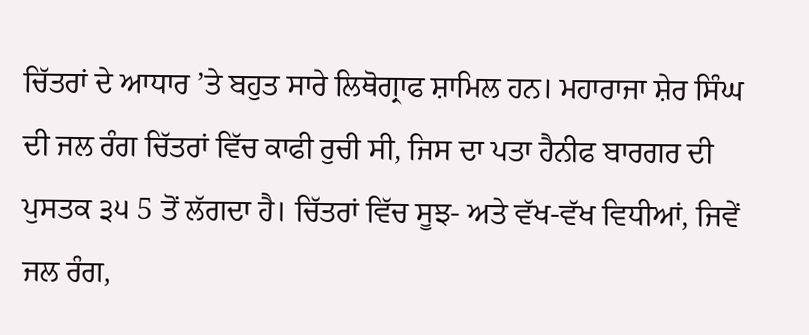ਚਿੱਤਰਾਂ ਦੇ ਆਧਾਰ ’ਤੇ ਬਹੁਤ ਸਾਰੇ ਲਿਥੋਗ੍ਰਾਫ ਸ਼ਾਮਿਲ ਹਨ। ਮਹਾਰਾਜਾ ਸ਼ੇਰ ਸਿੰਘ ਦੀ ਜਲ ਰੰਗ ਚਿੱਤਰਾਂ ਵਿੱਚ ਕਾਫੀ ਰੁਚੀ ਸੀ, ਜਿਸ ਦਾ ਪਤਾ ਹੈਨੀਫ ਬਾਰਗਰ ਦੀ ਪੁਸਤਕ ੩੫ 5 ਤੋਂ ਲੱਗਦਾ ਹੈ। ਚਿੱਤਰਾਂ ਵਿੱਚ ਸੂਝ- ਅਤੇ ਵੱਖ-ਵੱਖ ਵਿਧੀਆਂ, ਜਿਵੇਂ ਜਲ ਰੰਗ,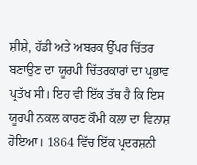ਸ਼ੀਸ਼ੇ, ਹੱਡੀ ਅਤੇ ਅਬਰਕ ਉੱਪਰ ਚਿੱਤਰ ਬਣਾਉਣ ਦਾ ਯੂਰਪੀ ਚਿੱਤਰਕਾਰਾਂ ਦਾ ਪ੍ਰਭਾਵ ਪ੍ਰਤੱਖ ਸੀ। ਇਹ ਵੀ ਇੱਕ ਤੱਥ ਹੈ ਕਿ ਇਸ ਯੂਰਪੀ ਨਕਲ ਕਾਰਣ ਕੌਮੀ ਕਲਾ ਦਾ ਵਿਨਾਸ਼ ਹੋਇਆ। 1864 ਵਿੱਚ ਇੱਕ ਪ੍ਰਦਰਸ਼ਨੀ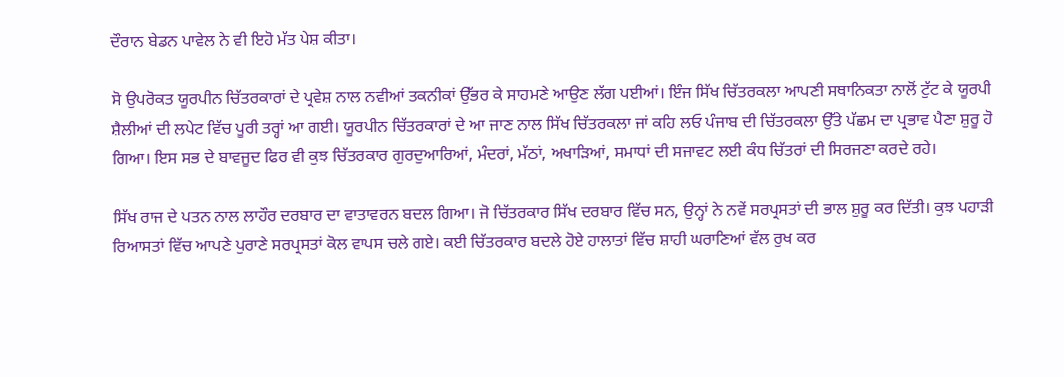ਦੌਰਾਨ ਬੇਡਨ ਪਾਵੇਲ ਨੇ ਵੀ ਇਹੋ ਮੱਤ ਪੇਸ਼ ਕੀਤਾ।

ਸੋ ਉਪਰੋਕਤ ਯੂਰਪੀਨ ਚਿੱਤਰਕਾਰਾਂ ਦੇ ਪ੍ਰਵੇਸ਼ ਨਾਲ ਨਵੀਆਂ ਤਕਨੀਕਾਂ ਉੱਭਰ ਕੇ ਸਾਹਮਣੇ ਆਉਣ ਲੱਗ ਪਈਆਂ। ਇੰਜ ਸਿੱਖ ਚਿੱਤਰਕਲਾ ਆਪਣੀ ਸਥਾਨਿਕਤਾ ਨਾਲੋਂ ਟੁੱਟ ਕੇ ਯੂਰਪੀ ਸ਼ੈਲੀਆਂ ਦੀ ਲਪੇਟ ਵਿੱਚ ਪੂਰੀ ਤਰ੍ਹਾਂ ਆ ਗਈ। ਯੂਰਪੀਨ ਚਿੱਤਰਕਾਰਾਂ ਦੇ ਆ ਜਾਣ ਨਾਲ ਸਿੱਖ ਚਿੱਤਰਕਲਾ ਜਾਂ ਕਹਿ ਲਓ ਪੰਜਾਬ ਦੀ ਚਿੱਤਰਕਲਾ ਉੱਤੇ ਪੱਛਮ ਦਾ ਪ੍ਰਭਾਵ ਪੈਣਾ ਸ਼ੁਰੂ ਹੋ ਗਿਆ। ਇਸ ਸਭ ਦੇ ਬਾਵਜੂਦ ਫਿਰ ਵੀ ਕੁਝ ਚਿੱਤਰਕਾਰ ਗੁਰਦੁਆਰਿਆਂ, ਮੰਦਰਾਂ, ਮੱਠਾਂ, ਅਖਾੜਿਆਂ, ਸਮਾਧਾਂ ਦੀ ਸਜਾਵਟ ਲਈ ਕੰਧ ਚਿੱਤਰਾਂ ਦੀ ਸਿਰਜਣਾ ਕਰਦੇ ਰਹੇ।

ਸਿੱਖ ਰਾਜ ਦੇ ਪਤਨ ਨਾਲ ਲਾਹੌਰ ਦਰਬਾਰ ਦਾ ਵਾਤਾਵਰਨ ਬਦਲ ਗਿਆ। ਜੋ ਚਿੱਤਰਕਾਰ ਸਿੱਖ ਦਰਬਾਰ ਵਿੱਚ ਸਨ, ਉਨ੍ਹਾਂ ਨੇ ਨਵੇਂ ਸਰਪ੍ਰਸਤਾਂ ਦੀ ਭਾਲ ਸ਼ੁਰੂ ਕਰ ਦਿੱਤੀ। ਕੁਝ ਪਹਾੜੀ ਰਿਆਸਤਾਂ ਵਿੱਚ ਆਪਣੇ ਪੁਰਾਣੇ ਸਰਪ੍ਰਸਤਾਂ ਕੋਲ ਵਾਪਸ ਚਲੇ ਗਏ। ਕਈ ਚਿੱਤਰਕਾਰ ਬਦਲੇ ਹੋਏ ਹਾਲਾਤਾਂ ਵਿੱਚ ਸ਼ਾਹੀ ਘਰਾਣਿਆਂ ਵੱਲ ਰੁਖ ਕਰ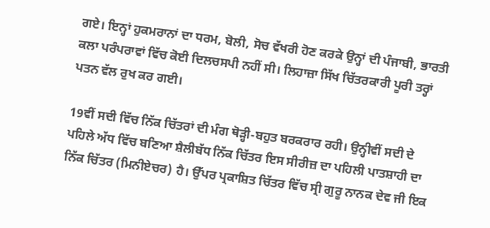ਗਏ। ਇਨ੍ਹਾਂ ਹੁਕਮਰਾਨਾਂ ਦਾ ਧਰਮ, ਬੋਲੀ, ਸੋਚ ਵੱਖਰੀ ਹੋਣ ਕਰਕੇ ਉਨ੍ਹਾਂ ਦੀ ਪੰਜਾਬੀ, ਭਾਰਤੀ ਕਲਾ ਪਰੰਪਰਾਵਾਂ ਵਿੱਚ ਕੋਈ ਦਿਲਚਸਪੀ ਨਹੀਂ ਸੀ। ਲਿਹਾਜ਼ਾ ਸਿੱਖ ਚਿੱਤਰਕਾਰੀ ਪੂਰੀ ਤਰ੍ਹਾਂ ਪਤਨ ਵੱਲ ਰੁਖ ਕਰ ਗਈ।

19ਵੀਂ ਸਦੀ ਵਿੱਚ ਨਿੱਕ ਚਿੱਤਰਾਂ ਦੀ ਮੰਗ ਥੋੜ੍ਹੀ-ਬਹੁਤ ਬਰਕਰਾਰ ਰਹੀ। ਉਨ੍ਹੀਵੀਂ ਸਦੀ ਦੇ ਪਹਿਲੇ ਅੱਧ ਵਿੱਚ ਬਣਿਆ ਸ਼ੈਲੀਬੱਧ ਨਿੱਕ ਚਿੱਤਰ ਇਸ ਸੀਰੀਜ਼ ਦਾ ਪਹਿਲੀ ਪਾਤਸ਼ਾਹੀ ਦਾ ਨਿੱਕ ਚਿੱਤਰ (ਮਿਨੀਏਚਰ) ਹੈ। ਉੱਪਰ ਪ੍ਰਕਾਸ਼ਿਤ ਚਿੱਤਰ ਵਿੱਚ ਸ੍ਰੀ ਗੁਰੂ ਨਾਨਕ ਦੇਵ ਜੀ ਇਕ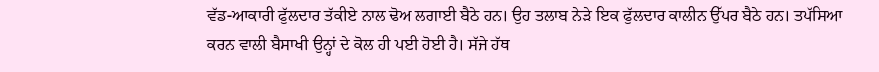ਵੱਡ-ਆਕਾਰੀ ਫੁੱਲਦਾਰ ਤੱਕੀਏ ਨਾਲ ਢੋਅ ਲਗਾਈ ਬੈਠੇ ਹਨ। ਉਹ ਤਲਾਬ ਨੇੜੇ ਇਕ ਫੁੱਲਦਾਰ ਕਾਲੀਨ ਉੱਪਰ ਬੈਠੇ ਹਨ। ਤਪੱਸਿਆ ਕਰਨ ਵਾਲੀ ਬੈਸਾਖੀ ਉਨ੍ਹਾਂ ਦੇ ਕੋਲ ਹੀ ਪਈ ਹੋਈ ਹੈ। ਸੱਜੇ ਹੱਥ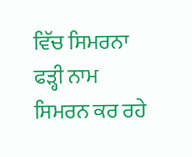ਵਿੱਚ ਸਿਮਰਨਾ ਫੜ੍ਹੀ ਨਾਮ ਸਿਮਰਨ ਕਰ ਰਹੇ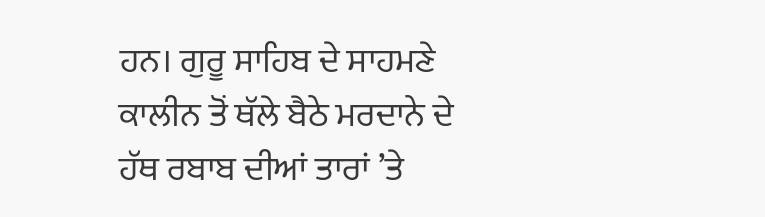ਹਨ। ਗੁਰੂ ਸਾਹਿਬ ਦੇ ਸਾਹਮਣੇ ਕਾਲੀਨ ਤੋਂ ਥੱਲੇ ਬੈਠੇ ਮਰਦਾਨੇ ਦੇ ਹੱਥ ਰਬਾਬ ਦੀਆਂ ਤਾਰਾਂ ’ਤੇ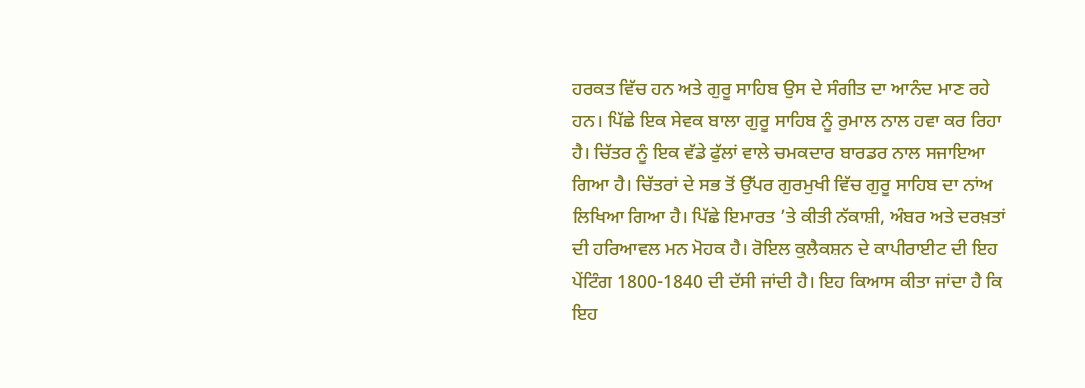ਹਰਕਤ ਵਿੱਚ ਹਨ ਅਤੇ ਗੁਰੂ ਸਾਹਿਬ ਉਸ ਦੇ ਸੰਗੀਤ ਦਾ ਆਨੰਦ ਮਾਣ ਰਹੇ ਹਨ। ਪਿੱਛੇ ਇਕ ਸੇਵਕ ਬਾਲਾ ਗੁਰੂ ਸਾਹਿਬ ਨੂੰ ਰੁਮਾਲ ਨਾਲ ਹਵਾ ਕਰ ਰਿਹਾ ਹੈ। ਚਿੱਤਰ ਨੂੰ ਇਕ ਵੱਡੇ ਫੁੱਲਾਂ ਵਾਲੇ ਚਮਕਦਾਰ ਬਾਰਡਰ ਨਾਲ ਸਜਾਇਆ ਗਿਆ ਹੈ। ਚਿੱਤਰਾਂ ਦੇ ਸਭ ਤੋਂ ਉੱਪਰ ਗੁਰਮੁਖੀ ਵਿੱਚ ਗੁਰੂ ਸਾਹਿਬ ਦਾ ਨਾਂਅ ਲਿਖਿਆ ਗਿਆ ਹੈ। ਪਿੱਛੇ ਇਮਾਰਤ ’ਤੇ ਕੀਤੀ ਨੱਕਾਸ਼ੀ, ਅੰਬਰ ਅਤੇ ਦਰਖ਼ਤਾਂ ਦੀ ਹਰਿਆਵਲ ਮਨ ਮੋਹਕ ਹੈ। ਰੋਇਲ ਕੁਲੈਕਸ਼ਨ ਦੇ ਕਾਪੀਰਾਈਟ ਦੀ ਇਹ ਪੇਂਟਿੰਗ 1800-1840 ਦੀ ਦੱਸੀ ਜਾਂਦੀ ਹੈ। ਇਹ ਕਿਆਸ ਕੀਤਾ ਜਾਂਦਾ ਹੈ ਕਿ ਇਹ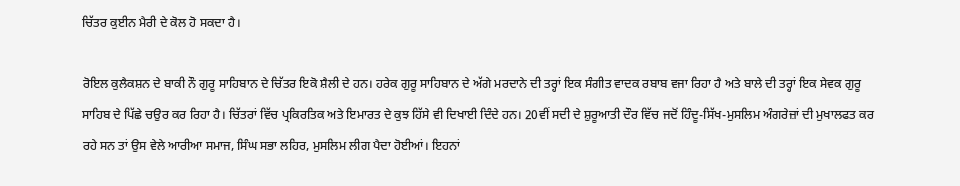ਚਿੱਤਰ ਕੁਈਨ ਮੈਰੀ ਦੇ ਕੋਲ ਹੋ ਸਕਦਾ ਹੈ।

ਰੋਇਲ ਕੁਲੈਕਸ਼ਨ ਦੇ ਬਾਕੀ ਨੌ ਗੁਰੂ ਸਾਹਿਬਾਨ ਦੇ ਚਿੱਤਰ ਇਕੋ ਸ਼ੈਲੀ ਦੇ ਹਨ। ਹਰੇਕ ਗੁਰੂ ਸਾਹਿਬਾਨ ਦੇ ਅੱਗੇ ਮਰਦਾਨੇ ਦੀ ਤਰ੍ਹਾਂ ਇਕ ਸੰਗੀਤ ਵਾਦਕ ਰਬਾਬ ਵਜਾ ਰਿਹਾ ਹੈ ਅਤੇ ਬਾਲੇ ਦੀ ਤਰ੍ਹਾਂ ਇਕ ਸੇਵਕ ਗੁਰੂ ਸਾਹਿਬ ਦੇ ਪਿੱਛੇ ਚਉਰ ਕਰ ਰਿਹਾ ਹੈ। ਚਿੱਤਰਾਂ ਵਿੱਚ ਪ੍ਰਕਿਰਤਿਕ ਅਤੇ ਇਮਾਰਤ ਦੇ ਕੁਝ ਹਿੱਸੇ ਵੀ ਦਿਖਾਈ ਦਿੰਦੇ ਹਨ। 20ਵੀਂ ਸਦੀ ਦੇ ਸ਼ੁਰੂਆਤੀ ਦੌਰ ਵਿੱਚ ਜਦੋਂ ਹਿੰਦੂ-ਸਿੱਖ-ਮੁਸਲਿਮ ਅੰਗਰੇਜ਼ਾਂ ਦੀ ਮੁਖਾਲਫਤ ਕਰ ਰਹੇ ਸਨ ਤਾਂ ਉਸ ਵੇਲੇ ਆਰੀਆ ਸਮਾਜ, ਸਿੰਘ ਸਭਾ ਲਹਿਰ, ਮੁਸਲਿਮ ਲੀਗ ਪੈਦਾ ਹੋਈਆਂ। ਇਹਨਾਂ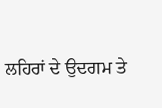ਲਹਿਰਾਂ ਦੇ ਉਦਗਮ ਤੇ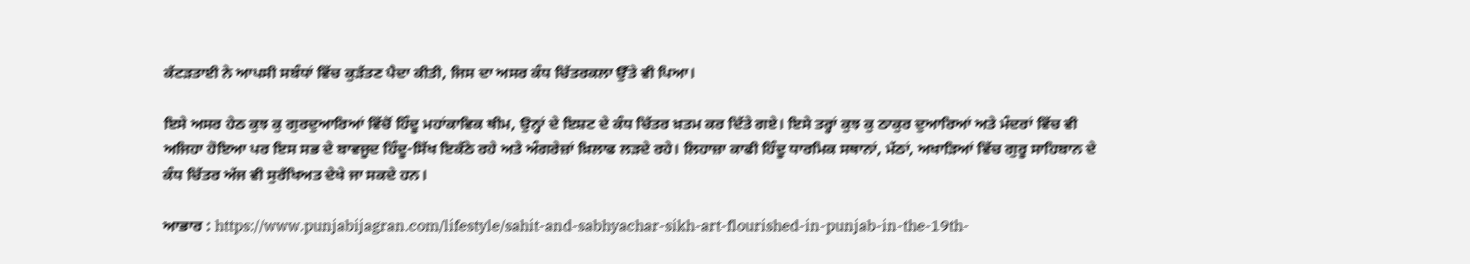ਕੱਟੜਤਾਈ ਨੇ ਆਪਸੀ ਸਬੰਧਾਂ ਵਿੱਚ ਕੁੜੱਤਣ ਪੈਦਾ ਕੀਤੀ, ਜਿਸ ਦਾ ਅਸਰ ਕੰਧ ਚਿੱਤਰਕਲਾ ਉੱਤੇ ਵੀ ਪਿਆ।

ਇਸੇ ਅਸਰ ਹੇਠ ਕੁਝ ਕੁ ਗੁਰਦੁਆਰਿਆਂ ਵਿੱਚੋਂ ਹਿੰਦੂ ਮਹਾਂਕਾਵਿਕ ਥੀਮ, ਉਨ੍ਹਾਂ ਦੇ ਇਸ਼ਟ ਦੇ ਕੰਧ ਚਿੱਤਰ ਖ਼ਤਮ ਕਰ ਦਿੱਤੇ ਗਏ। ਇਸੇ ਤਰ੍ਹਾਂ ਕੁਝ ਕੁ ਠਾਕੁਰ ਦੁਆਰਿਆਂ ਅਤੇ ਮੰਦਰਾਂ ਵਿੱਚ ਵੀ ਅਜਿਹਾ ਹੋਇਆ ਪਰ ਇਸ ਸਭ ਦੇ ਬਾਵਜੂਦ ਹਿੰਦੂ-ਸਿੱਖ ਇਕੱਠੇ ਰਹੇ ਅਤੇ ਅੰਗਰੇਜ਼ਾਂ ਖ਼ਿਲਾਫ ਲੜਦੇ ਰਹੇ। ਲਿਹਾਜ਼ਾ ਕਾਫੀ ਹਿੰਦੂ ਧਾਰਮਿਕ ਸਥਾਨਾਂ, ਮੱਠਾਂ, ਅਖਾੜਿਆਂ ਵਿੱਚ ਗੁਰੂ ਸਾਹਿਬਾਨ ਦੇ ਕੰਧ ਚਿੱਤਰ ਅੱਜ ਵੀ ਸੁਰੱਖਿਅਤ ਦੇਖੇ ਜਾ ਸਕਦੇ ਹਨ।

ਆਭਾਰ : https://www.punjabijagran.com/lifestyle/sahit-and-sabhyachar-sikh-art-flourished-in-punjab-in-the-19th-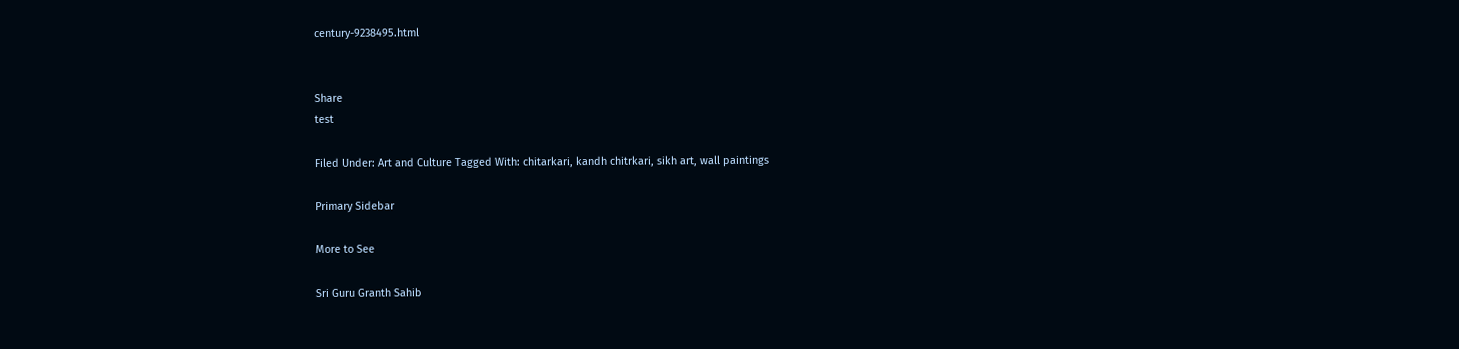century-9238495.html


Share
test

Filed Under: Art and Culture Tagged With: chitarkari, kandh chitrkari, sikh art, wall paintings

Primary Sidebar

More to See

Sri Guru Granth Sahib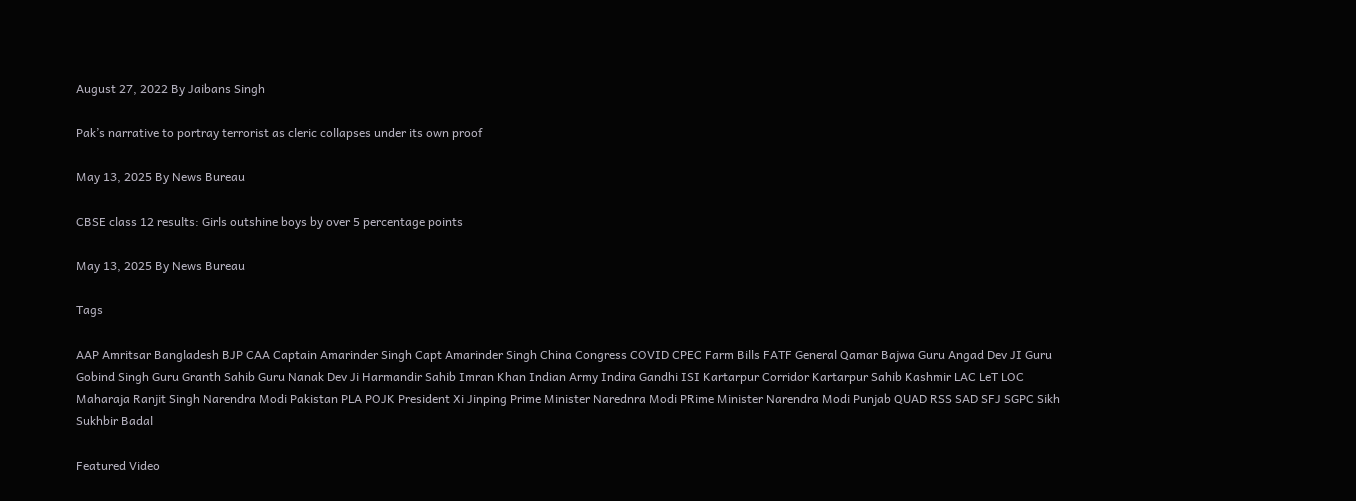August 27, 2022 By Jaibans Singh

Pak’s narrative to portray terrorist as cleric collapses under its own proof

May 13, 2025 By News Bureau

CBSE class 12 results: Girls outshine boys by over 5 percentage points

May 13, 2025 By News Bureau

Tags

AAP Amritsar Bangladesh BJP CAA Captain Amarinder Singh Capt Amarinder Singh China Congress COVID CPEC Farm Bills FATF General Qamar Bajwa Guru Angad Dev JI Guru Gobind Singh Guru Granth Sahib Guru Nanak Dev Ji Harmandir Sahib Imran Khan Indian Army Indira Gandhi ISI Kartarpur Corridor Kartarpur Sahib Kashmir LAC LeT LOC Maharaja Ranjit Singh Narendra Modi Pakistan PLA POJK President Xi Jinping Prime Minister Narednra Modi PRime Minister Narendra Modi Punjab QUAD RSS SAD SFJ SGPC Sikh Sukhbir Badal

Featured Video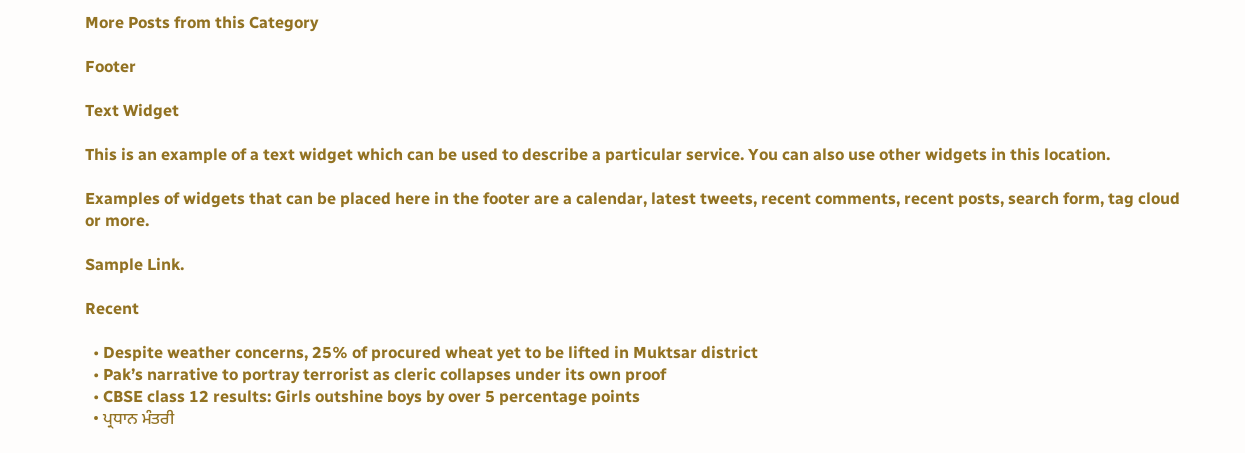More Posts from this Category

Footer

Text Widget

This is an example of a text widget which can be used to describe a particular service. You can also use other widgets in this location.

Examples of widgets that can be placed here in the footer are a calendar, latest tweets, recent comments, recent posts, search form, tag cloud or more.

Sample Link.

Recent

  • Despite weather concerns, 25% of procured wheat yet to be lifted in Muktsar district
  • Pak’s narrative to portray terrorist as cleric collapses under its own proof
  • CBSE class 12 results: Girls outshine boys by over 5 percentage points
  • ਪ੍ਰਧਾਨ ਮੰਤਰੀ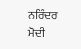ਨਰਿੰਦਰ ਮੋਦੀ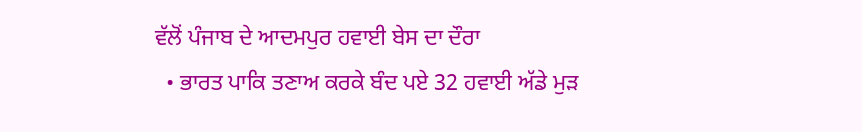ਵੱਲੋਂ ਪੰਜਾਬ ਦੇ ਆਦਮਪੁਰ ਹਵਾਈ ਬੇਸ ਦਾ ਦੌਰਾ
  • ਭਾਰਤ ਪਾਕਿ ਤਣਾਅ ਕਰਕੇ ਬੰਦ ਪਏ 32 ਹਵਾਈ ਅੱਡੇ ਮੁੜ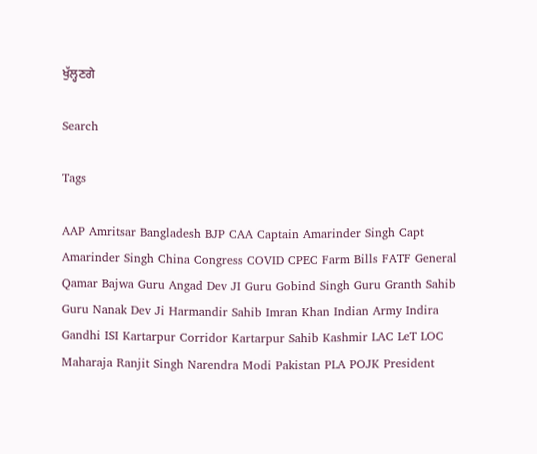ਖੁੱਲ੍ਹਣਗੇ

Search

Tags

AAP Amritsar Bangladesh BJP CAA Captain Amarinder Singh Capt Amarinder Singh China Congress COVID CPEC Farm Bills FATF General Qamar Bajwa Guru Angad Dev JI Guru Gobind Singh Guru Granth Sahib Guru Nanak Dev Ji Harmandir Sahib Imran Khan Indian Army Indira Gandhi ISI Kartarpur Corridor Kartarpur Sahib Kashmir LAC LeT LOC Maharaja Ranjit Singh Narendra Modi Pakistan PLA POJK President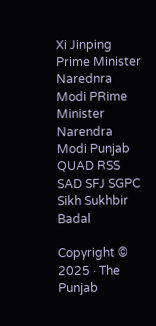Xi Jinping Prime Minister Narednra Modi PRime Minister Narendra Modi Punjab QUAD RSS SAD SFJ SGPC Sikh Sukhbir Badal

Copyright © 2025 · The Punjab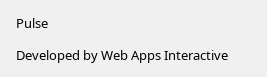Pulse

Developed by Web Apps Interactive